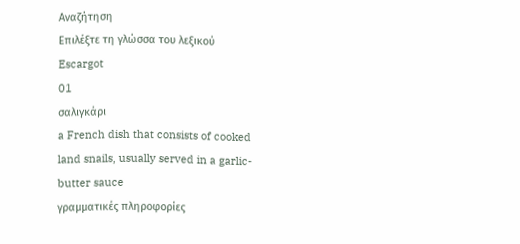Αναζήτηση
Επιλέξτε τη γλώσσα του λεξικού
Escargot
01
σαλιγκάρι
a French dish that consists of cooked land snails, usually served in a garlic-butter sauce
γραμματικές πληροφορίες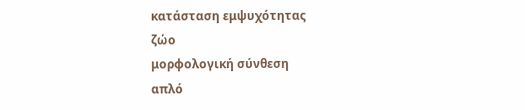κατάσταση εμψυχότητας
ζώο
μορφολογική σύνθεση
απλό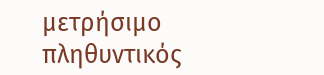μετρήσιμο
πληθυντικός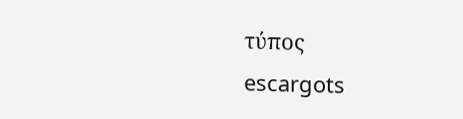τύπος
escargots